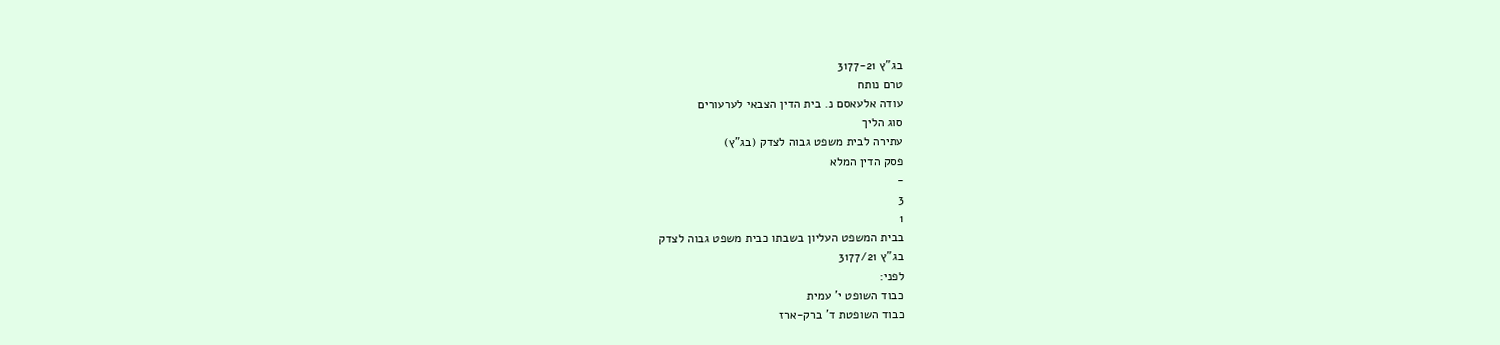בג"ץ 3177-21
טרם נותח
עודה אלעאסם נ. בית הדין הצבאי לערעורים
סוג הליך
עתירה לבית משפט גבוה לצדק (בג"ץ)
פסק הדין המלא
-
3
1
בבית המשפט העליון בשבתו כבית משפט גבוה לצדק
בג"ץ 3177/21
לפני:
כבוד השופט י' עמית
כבוד השופטת ד' ברק-ארז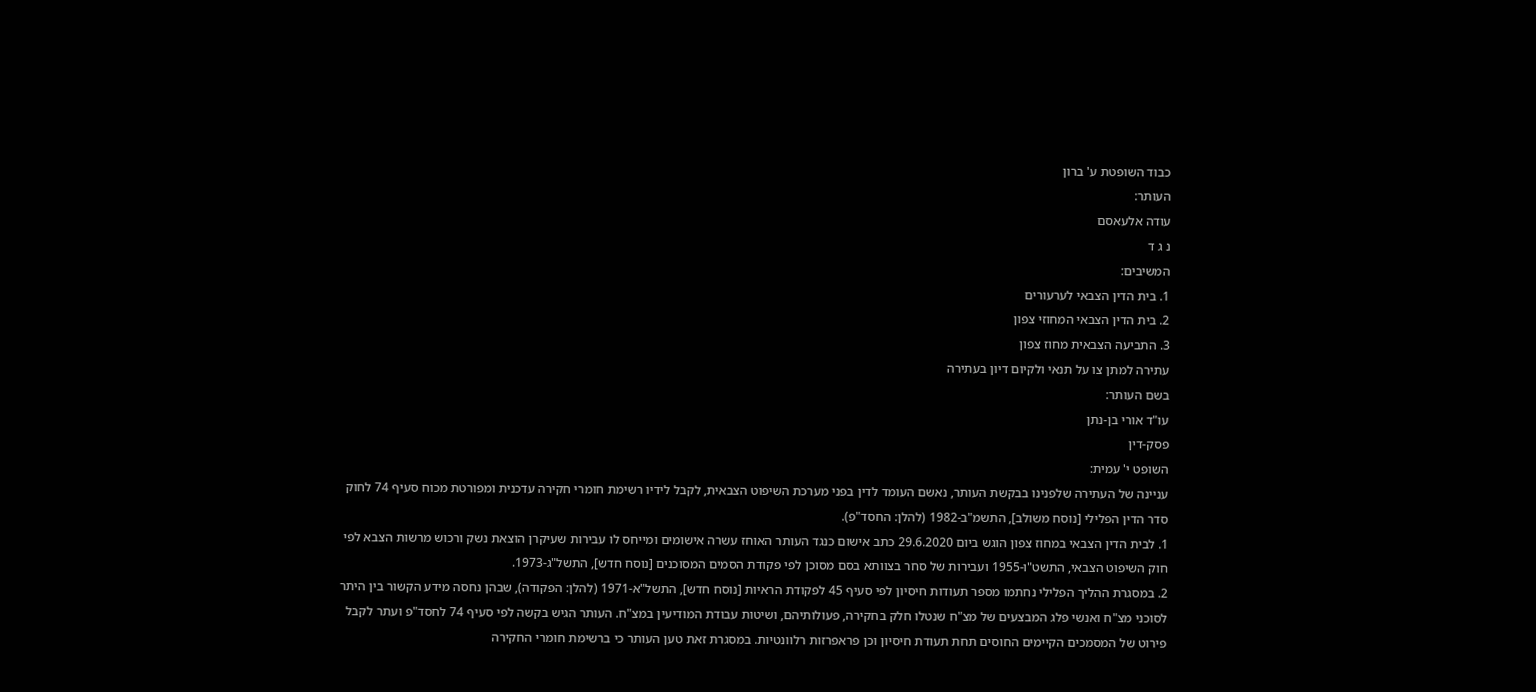כבוד השופטת ע' ברון
העותר:
עודה אלעאסם
נ ג ד
המשיבים:
1. בית הדין הצבאי לערעורים
2. בית הדין הצבאי המחוזי צפון
3. התביעה הצבאית מחוז צפון
עתירה למתן צו על תנאי ולקיום דיון בעתירה
בשם העותר:
עו"ד אורי בן-נתן
פסק-דין
השופט י' עמית:
עניינה של העתירה שלפנינו בבקשת העותר, נאשם העומד לדין בפני מערכת השיפוט הצבאית, לקבל לידיו רשימת חומרי חקירה עדכנית ומפורטת מכוח סעיף 74 לחוק סדר הדין הפלילי [נוסח משולב], התשמ"ב-1982 (להלן: החסד"פ).
1. לבית הדין הצבאי במחוז צפון הוגש ביום 29.6.2020 כתב אישום כנגד העותר האוחז עשרה אישומים ומייחס לו עבירות שעיקרן הוצאת נשק ורכוש מרשות הצבא לפי חוק השיפוט הצבאי, התשט"ו-1955 ועבירות של סחר בצוותא בסם מסוכן לפי פקודת הסמים המסוכנים [נוסח חדש], התשל"ג-1973.
2. במסגרת ההליך הפלילי נחתמו מספר תעודות חיסיון לפי סעיף 45 לפקודת הראיות [נוסח חדש], התשל"א-1971 (להלן: הפקודה), שבהן נחסה מידע הקשור בין היתר לסוכני מצ"ח ואנשי פלג המבצעים של מצ"ח שנטלו חלק בחקירה, פעולותיהם, ושיטות עבודת המודיעין במצ"ח. העותר הגיש בקשה לפי סעיף 74 לחסד"פ ועתר לקבל פירוט של המסמכים הקיימים החוסים תחת תעודת חיסיון וכן פראפרזות רלוונטיות. במסגרת זאת טען העותר כי ברשימת חומרי החקירה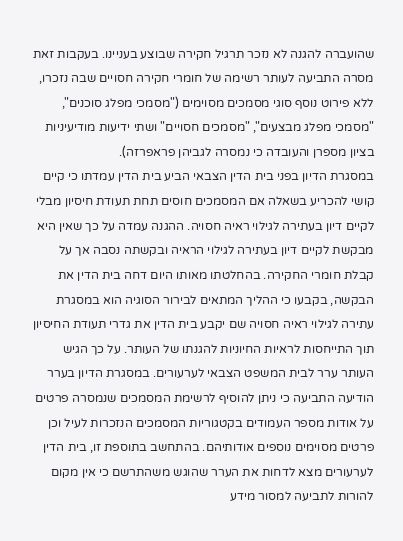שהועברה להגנה לא נזכר תרגיל חקירה שבוצע בעניינו. בעקבות זאת מסרה התביעה לעותר רשימה של חומרי חקירה חסויים שבה נזכרו, ללא פירוט נוסף סוגי מסמכים מסוימים ("מסמכי מפלג סוכנים", "מסמכי מפלג מבצעים", "מסמכים חסויים" ושתי ידיעות מודיעיניות בציון מספרן והעובדה כי נמסרה לגביהן פראפרזה).
במסגרת הדיון בפני בית הדין הצבאי הביע בית הדין עמדתו כי קיים קושי להכריע בשאלה אם המסמכים חוסים תחת תעודת חיסיון מבלי לקיים דיון בעתירה לגילוי ראיה חסויה. ההגנה עמדה על כך שאין היא מבקשת לקיים דיון בעתירה לגילוי הראיה ובקשתה נסבה אך על קבלת חומרי החקירה. בהחלטתו מאותו היום דחה בית הדין את הבקשה, בקבעו כי ההליך המתאים לבירור הסוגיה הוא במסגרת עתירה לגילוי ראיה חסויה שם יקבע בית הדין את גדרי תעודת החיסיון תוך התייחסות לראיות החיוניות להגנתו של העותר. על כך הגיש העותר ערר לבית המשפט הצבאי לערעורים. במסגרת הדיון בערר הודיעה התביעה כי ניתן להוסיף לרשימת המסמכים שנמסרה פרטים על אודות מספר העמודים בקטגוריות המסמכים הנזכרות לעיל וכן פרטים מסוימים נוספים אודותיהם. בהתחשב בתוספת זו, בית הדין לערעורים מצא לדחות את הערר שהוגש משהתרשם כי אין מקום להורות לתביעה למסור מידע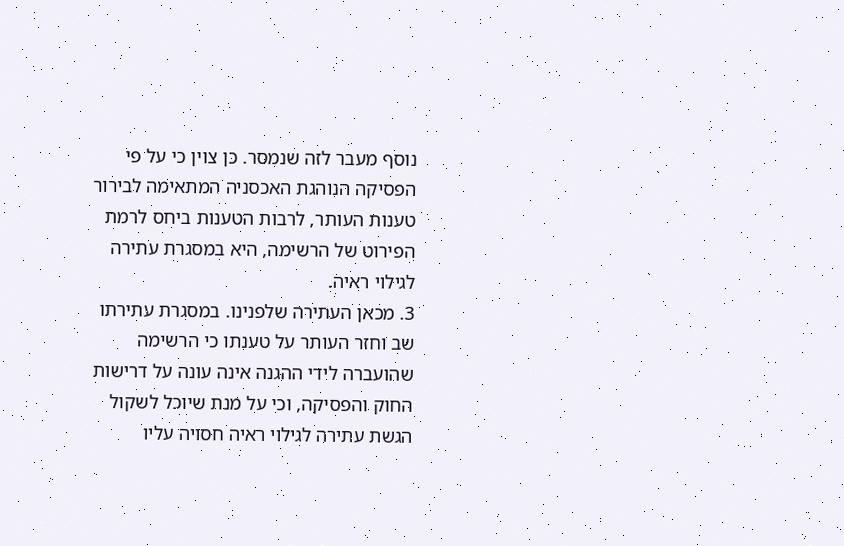נוסף מעבר לזה שנמסר. כן צוין כי על פי הפסיקה הנוהגת האכסניה המתאימה לבירור טענות העותר, לרבות הטענות ביחס לרמת הפירוט של הרשימה, היא במסגרת עתירה לגילוי ראיה.
3. מכאן העתירה שלפנינו. במסגרת עתירתו שב וחזר העותר על טענתו כי הרשימה שהועברה לידי ההגנה אינה עונה על דרישות החוק והפסיקה, וכי על מנת שיוכל לשקול הגשת עתירה לגילוי ראיה חסויה עליו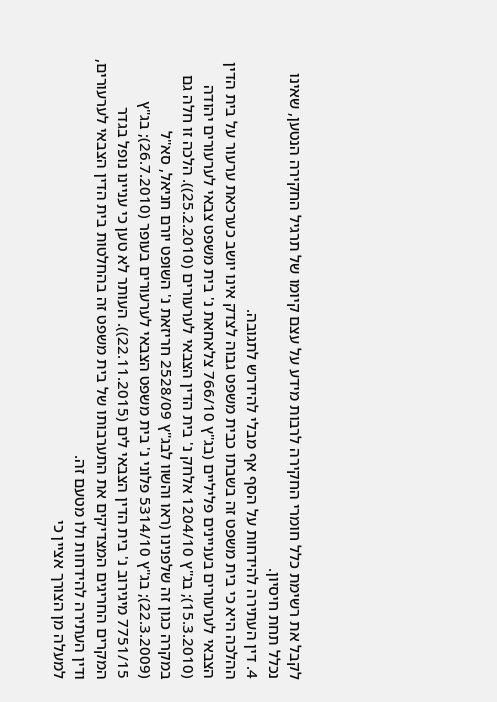לקבל את רשימת כלל חומרי החקירה לרבות מידע על עצם קיומו של תרגיל החקירה הנטען, שאינו נכלל תחת חיסיון.
4. דין העתירה להידחות על הסף אף מבלי להידרש לתגובה.
ההלכה היא כי בית משפט זה בשבתו כבית משפט גבוה לצדק אינו יושב כערכאת ערעור על בית הדין הצבאי לערעורים בעניינים פליליים (בג"ץ 766/10 צלאחאת נ' בית משפט צבאי לערעורים יהודה (15.3.2010); בג"ץ 1204/10 אלחק נ' בית הדין הצבאי לערעורים (25.2.2010)). הלכה זו חלה גם במקרה כגון זה שלפנינו (ראו והשוו לבג"ץ 2528/09 חריזאת נ' השופט יורם חניאל, סא"ל (22.3.2009); בג"ץ 5314/10 פלוני נ' בית משפט הצבאי לערעורים בעופר (26.7.2010); בג"ץ 7751/15 מיגירוב נ' בית הדין הצבאי לים (22.11.2015)). העותר לא טען כי עניינו נופל בגדר המקרים החריגים המצדיקים את התערבותו של בית משפט זה בהחלטות בית הדין הצבאי לערעורים, ודין העתירה להידחות ולו מטעם זה.
למעלה מן הצורך אציין כי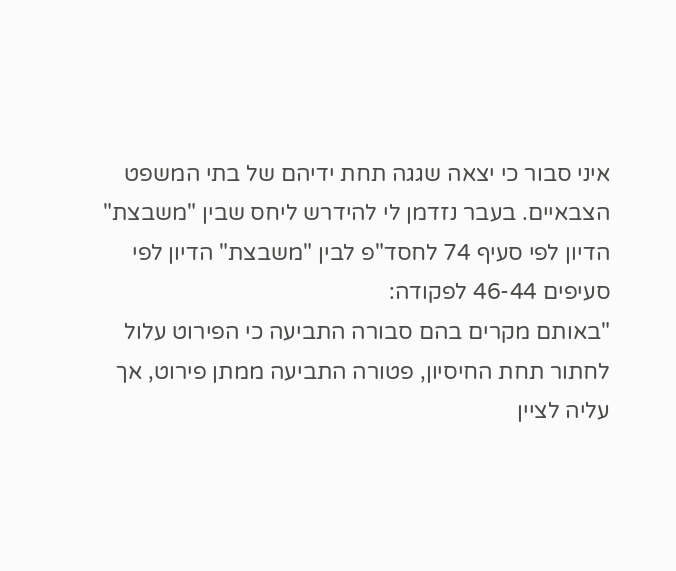איני סבור כי יצאה שגגה תחת ידיהם של בתי המשפט הצבאיים. בעבר נזדמן לי להידרש ליחס שבין "משבצת" הדיון לפי סעיף 74 לחסד"פ לבין "משבצת" הדיון לפי סעיפים 46-44 לפקודה:
"באותם מקרים בהם סבורה התביעה כי הפירוט עלול לחתור תחת החיסיון, פטורה התביעה ממתן פירוט, אך עליה לציין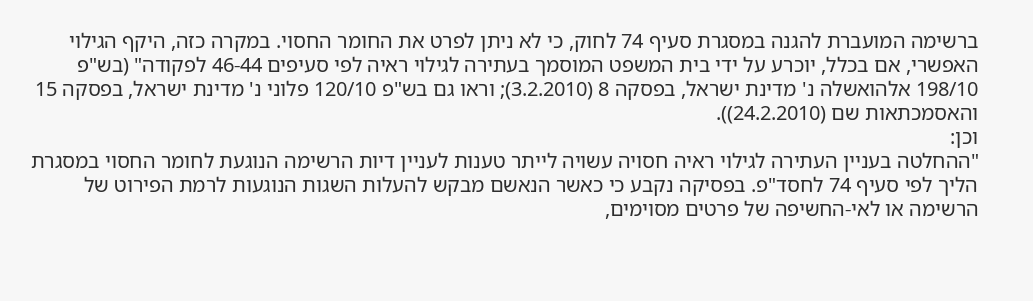ברשימה המועברת להגנה במסגרת סעיף 74 לחוק, כי לא ניתן לפרט את החומר החסוי. במקרה כזה, היקף הגילוי האפשרי, אם בכלל, יוכרע על ידי בית המשפט המוסמך בעתירה לגילוי ראיה לפי סעיפים 46-44 לפקודה" (בש"פ 198/10 אלהואשלה נ' מדינת ישראל, בפסקה 8 (3.2.2010); וראו גם בש"פ 120/10 פלוני נ' מדינת ישראל, בפסקה 15 והאסמכתאות שם (24.2.2010)).
וכן:
"ההחלטה בעניין העתירה לגילוי ראיה חסויה עשויה לייתר טענות לעניין דיות הרשימה הנוגעת לחומר החסוי במסגרת הליך לפי סעיף 74 לחסד"פ. בפסיקה נקבע כי כאשר הנאשם מבקש להעלות השגות הנוגעות לרמת הפירוט של הרשימה או לאי-החשיפה של פרטים מסוימים,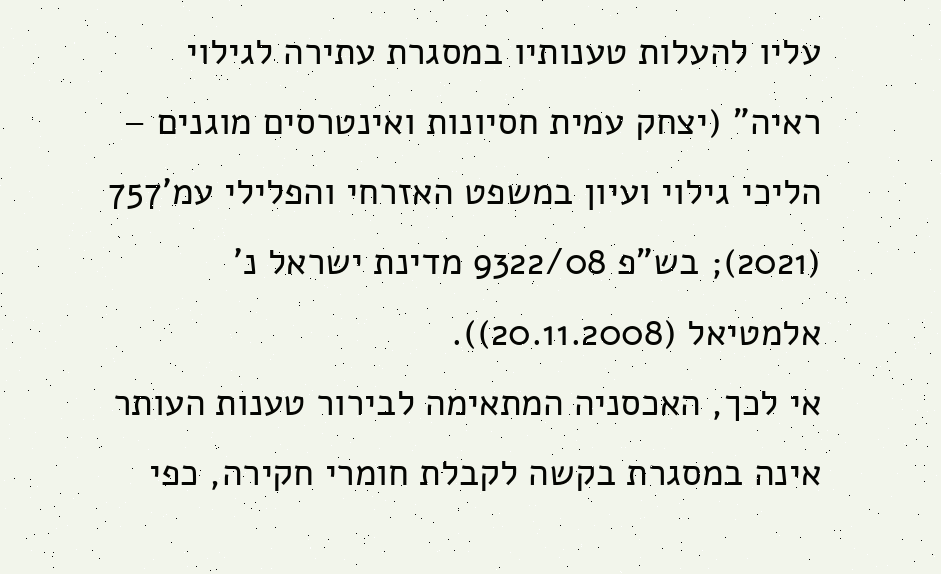עליו להעלות טענותיו במסגרת עתירה לגילוי ראיה" (יצחק עמית חסיונות ואינטרסים מוגנים – הליכי גילוי ועיון במשפט האזרחי והפלילי עמ'757 (2021); בש"פ 9322/08 מדינת ישראל נ' אלמטיאל (20.11.2008)).
אי לכך, האכסניה המתאימה לבירור טענות העותר אינה במסגרת בקשה לקבלת חומרי חקירה, כפי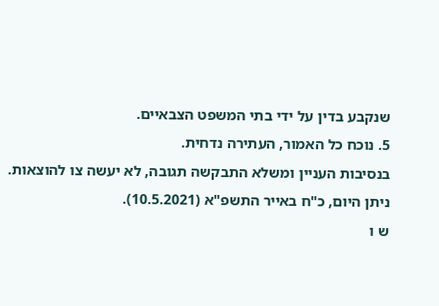שנקבע בדין על ידי בתי המשפט הצבאיים.
5. נוכח כל האמור, העתירה נדחית.
בנסיבות העניין ומשלא התבקשה תגובה, לא יעשה צו להוצאות.
ניתן היום, כ"ח באייר התשפ"א (10.5.2021).
ש ו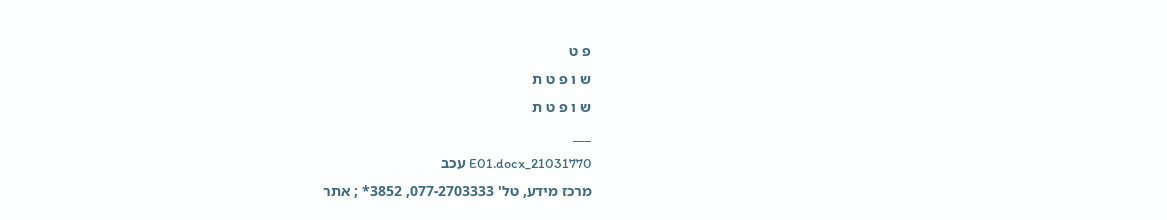פ ט
ש ו פ ט ת
ש ו פ ט ת
___
21031770_E01.docx עכב
מרכז מידע, טל' 077-2703333, 3852* ; אתר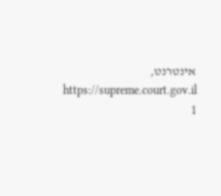אינטרנט, https://supreme.court.gov.il
1